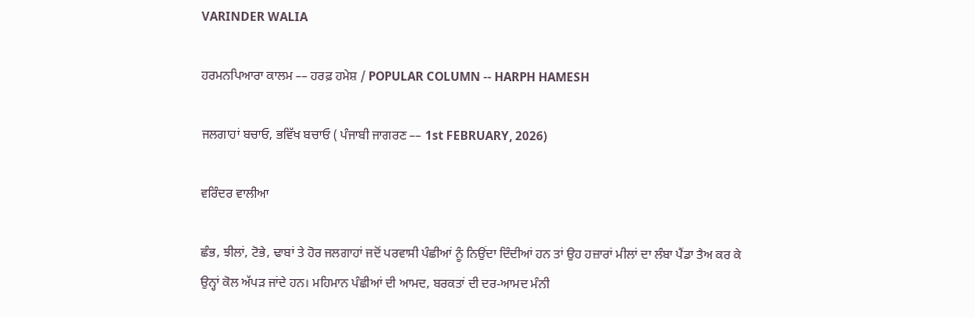VARINDER WALIA

ਹਰਮਨਪਿਆਰਾ ਕਾਲਮ –– ਹਰਫ਼ ਹਮੇਸ਼ / POPULAR COLUMN -- HARPH HAMESH

ਜਲਗਾਹਾਂ ਬਚਾਓ, ਭਵਿੱਖ ਬਚਾਓ ( ਪੰਜਾਬੀ ਜਾਗਰਣ –– 1st FEBRUARY, 2026)

ਵਰਿੰਦਰ ਵਾਲੀਆ

ਛੰਭ, ਝੀਲਾਂ, ਟੋਭੇ, ਢਾਬਾਂ ਤੇ ਹੋਰ ਜਲਗਾਹਾਂ ਜਦੋਂ ਪਰਵਾਸੀ ਪੰਛੀਆਂ ਨੂੰ ਨਿਉਂਦਾ ਦਿੰਦੀਆਂ ਹਨ ਤਾਂ ਉਹ ਹਜ਼ਾਰਾਂ ਮੀਲਾਂ ਦਾ ਲੰਬਾ ਪੈਂਡਾ ਤੈਅ ਕਰ ਕੇ ਉਨ੍ਹਾਂ ਕੋਲ ਅੱਪੜ ਜਾਂਦੇ ਹਨ। ਮਹਿਮਾਨ ਪੰਛੀਆਂ ਦੀ ਆਮਦ, ਬਰਕਤਾਂ ਦੀ ਦਰ-ਆਮਦ ਮੰਨੀ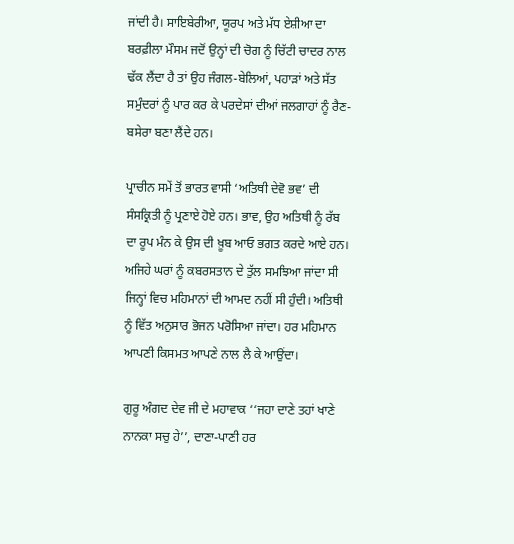ਜਾਂਦੀ ਹੈ। ਸਾਇਬੇਰੀਆ, ਯੂਰਪ ਅਤੇ ਮੱਧ ਏਸ਼ੀਆ ਦਾ ਬਰਫ਼ੀਲਾ ਮੌਸਮ ਜਦੋਂ ਉਨ੍ਹਾਂ ਦੀ ਚੋਗ ਨੂੰ ਚਿੱਟੀ ਚਾਦਰ ਨਾਲ ਢੱਕ ਲੈਂਦਾ ਹੈ ਤਾਂ ਉਹ ਜੰਗਲ-ਬੇਲਿਆਂ, ਪਹਾੜਾਂ ਅਤੇ ਸੱਤ ਸਮੁੰਦਰਾਂ ਨੂੰ ਪਾਰ ਕਰ ਕੇ ਪਰਦੇਸਾਂ ਦੀਆਂ ਜਲਗਾਹਾਂ ਨੂੰ ਰੈਣ-ਬਸੇਰਾ ਬਣਾ ਲੈਂਦੇ ਹਨ।

ਪ੍ਰਾਚੀਨ ਸਮੇਂ ਤੋਂ ਭਾਰਤ ਵਾਸੀ ‘ਅਤਿਥੀ ਦੇਵੋ ਭਵ’ ਦੀ ਸੰਸਕ੍ਰਿਤੀ ਨੂੰ ਪ੍ਰਣਾਏ ਹੋਏ ਹਨ। ਭਾਵ, ਉਹ ਅਤਿਥੀ ਨੂੰ ਰੱਬ ਦਾ ਰੂਪ ਮੰਨ ਕੇ ਉਸ ਦੀ ਖ਼ੂਬ ਆਓ ਭਗਤ ਕਰਦੇ ਆਏ ਹਨ। ਅਜਿਹੇ ਘਰਾਂ ਨੂੰ ਕਬਰਸਤਾਨ ਦੇ ਤੁੱਲ ਸਮਝਿਆ ਜਾਂਦਾ ਸੀ ਜਿਨ੍ਹਾਂ ਵਿਚ ਮਹਿਮਾਨਾਂ ਦੀ ਆਮਦ ਨਹੀਂ ਸੀ ਹੁੰਦੀ। ਅਤਿਥੀ ਨੂੰ ਵਿੱਤ ਅਨੁਸਾਰ ਭੋਜਨ ਪਰੋਸਿਆ ਜਾਂਦਾ। ਹਰ ਮਹਿਮਾਨ ਆਪਣੀ ਕਿਸਮਤ ਆਪਣੇ ਨਾਲ ਲੈ ਕੇ ਆਉਂਦਾ।

ਗੁਰੂ ਅੰਗਦ ਦੇਵ ਜੀ ਦੇ ਮਹਾਵਾਕ ‘‘ਜਹਾ ਦਾਣੇ ਤਹਾਂ ਖਾਣੇ ਨਾਨਕਾ ਸਚੁ ਹੇ’’, ਦਾਣਾ-ਪਾਣੀ ਹਰ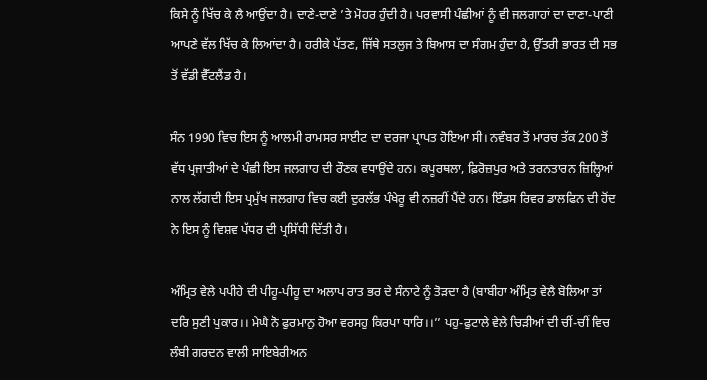ਕਿਸੇ ਨੂੰ ਖਿੱਚ ਕੇ ਲੈ ਆਉਂਦਾ ਹੈ। ਦਾਣੇ-ਦਾਣੇ ’ਤੇ ਮੋਹਰ ਹੁੰਦੀ ਹੈ। ਪਰਵਾਸੀ ਪੰਛੀਆਂ ਨੂੰ ਵੀ ਜਲਗਾਹਾਂ ਦਾ ਦਾਣਾ-ਪਾਣੀ ਆਪਣੇ ਵੱਲ ਖਿੱਚ ਕੇ ਲਿਆਂਦਾ ਹੈ। ਹਰੀਕੇ ਪੱਤਣ, ਜਿੱਥੇ ਸਤਲੁਜ ਤੇ ਬਿਆਸ ਦਾ ਸੰਗਮ ਹੁੰਦਾ ਹੈ, ਉੱਤਰੀ ਭਾਰਤ ਦੀ ਸਭ ਤੋਂ ਵੱਡੀ ਵੈੱਟਲੈਂਡ ਹੈ।

ਸੰਨ 1990 ਵਿਚ ਇਸ ਨੂੰ ਆਲਮੀ ਰਾਮਸਰ ਸਾਈਟ ਦਾ ਦਰਜਾ ਪ੍ਰਾਪਤ ਹੋਇਆ ਸੀ। ਨਵੰਬਰ ਤੋਂ ਮਾਰਚ ਤੱਕ 200 ਤੋਂ ਵੱਧ ਪ੍ਰਜਾਤੀਆਂ ਦੇ ਪੰਛੀ ਇਸ ਜਲਗਾਹ ਦੀ ਰੌਣਕ ਵਧਾਉਂਦੇ ਹਨ। ਕਪੂਰਥਲਾ, ਫ਼ਿਰੋਜ਼ਪੁਰ ਅਤੇ ਤਰਨਤਾਰਨ ਜ਼ਿਲ੍ਹਿਆਂ ਨਾਲ ਲੱਗਦੀ ਇਸ ਪ੍ਰਮੁੱਖ ਜਲਗਾਹ ਵਿਚ ਕਈ ਦੁਰਲੱਭ ਪੰਖੇਰੂ ਵੀ ਨਜ਼ਰੀਂ ਪੈਂਦੇ ਹਨ। ਇੰਡਸ ਰਿਵਰ ਡਾਲਫਿਨ ਦੀ ਹੋਂਦ ਨੇ ਇਸ ਨੂੰ ਵਿਸ਼ਵ ਪੱਧਰ ਦੀ ਪ੍ਰਸਿੱਧੀ ਦਿੱਤੀ ਹੈ।

ਅੰਮ੍ਰਿਤ ਵੇਲੇ ਪਪੀਹੇ ਦੀ ਪੀਹੂ-ਪੀਹੂ ਦਾ ਅਲਾਪ ਰਾਤ ਭਰ ਦੇ ਸੰਨਾਟੇ ਨੂੰ ਤੋੜਦਾ ਹੈ (ਬਾਬੀਹਾ ਅੰਮ੍ਰਿਤ ਵੇਲੈ ਬੋਲਿਆ ਤਾਂ ਦਰਿ ਸੁਣੀ ਪੁਕਾਰ।। ਮੇਘੈ ਨੋ ਫੁਰਮਾਨੁ ਹੋਆ ਵਰਸਹੁ ਕਿਰਪਾ ਧਾਰਿ।।’’ ਪਹੁ-ਫੁਟਾਲੇ ਵੇਲੇ ਚਿੜੀਆਂ ਦੀ ਚੀਂ-ਚੀਂ ਵਿਚ ਲੰਬੀ ਗਰਦਨ ਵਾਲੀ ਸਾਇਬੇਰੀਅਨ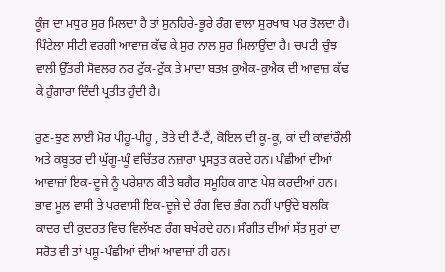ਕੂੰਜ ਦਾ ਮਧੁਰ ਸੁਰ ਮਿਲਦਾ ਹੈ ਤਾਂ ਸੁਨਹਿਰੇ-ਭੂਰੇ ਰੰਗ ਵਾਲਾ ਸੁਰਖਾਬ ਪਰ ਤੋਲਦਾ ਹੈ। ਪਿੰਟੇਲਾ ਸੀਟੀ ਵਰਗੀ ਆਵਾਜ਼ ਕੱਢ ਕੇ ਸੁਰ ਨਾਲ ਸੁਰ ਮਿਲਾਉਂਦਾ ਹੈ। ਚਪਟੀ ਚੁੰਝ ਵਾਲੀ ਉੱਤਰੀ ਸੋਵਲਰ ਨਰ ਟੁੱਕ-ਟੁੱਕ ਤੇ ਮਾਦਾ ਬਤਖ਼ ਕੁਐਕ-ਕੁਐਕ ਦੀ ਆਵਾਜ਼ ਕੱਢ ਕੇ ਹੁੰਗਾਰਾ ਦਿੰਦੀ ਪ੍ਰਤੀਤ ਹੁੰਦੀ ਹੈ।

ਰੁਣ-ਝੁਣ ਲਾਈ ਮੋਰ ਪੀਹੂ-ਪੀਹੂ , ਤੋਤੇ ਦੀ ਟੈਂ-ਟੈਂ, ਕੋਇਲ ਦੀ ਕੂ-ਕੂ, ਕਾਂ ਦੀ ਕਾਵਾਂਰੌਲੀ ਅਤੇ ਕਬੂਤਰ ਦੀ ਘੁੱਗੂ-ਘੂੰ ਵਚਿੱਤਰ ਨਜ਼ਾਰਾ ਪ੍ਰਸਤੁਤ ਕਰਦੇ ਹਨ। ਪੰਛੀਆਂ ਦੀਆਂ ਆਵਾਜ਼ਾਂ ਇਕ-ਦੂਜੇ ਨੂੰ ਪਰੇਸ਼ਾਨ ਕੀਤੇ ਬਗੈਰ ਸਮੂਹਿਕ ਗਾਣ ਪੇਸ਼ ਕਰਦੀਆਂ ਹਨ। ਭਾਵ ਮੂਲ ਵਾਸੀ ਤੇ ਪਰਵਾਸੀ ਇਕ-ਦੂਜੇ ਦੇ ਰੰਗ ਵਿਚ ਭੰਗ ਨਹੀਂ ਪਾਉਂਦੇ ਬਲਕਿ ਕਾਦਰ ਦੀ ਕੁਦਰਤ ਵਿਚ ਵਿਲੱਖਣ ਰੰਗ ਬਖੇਰਦੇ ਹਨ। ਸੰਗੀਤ ਦੀਆਂ ਸੱਤ ਸੁਰਾਂ ਦਾ ਸਰੋਤ ਵੀ ਤਾਂ ਪਸ਼ੂ-ਪੰਛੀਆਂ ਦੀਆਂ ਆਵਾਜ਼ਾਂ ਹੀ ਹਨ।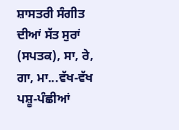ਸ਼ਾਸਤਰੀ ਸੰਗੀਤ ਦੀਆਂ ਸੱਤ ਸੁਰਾਂ (ਸਪਤਕ), ਸਾ, ਰੇ, ਗਾ, ਮਾ...ਵੱਖ-ਵੱਖ ਪਸ਼ੂ-ਪੰਛੀਆਂ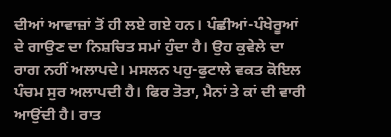ਦੀਆਂ ਆਵਾਜ਼ਾਂ ਤੋਂ ਹੀ ਲਏ ਗਏ ਹਨ। ਪੰਛੀਆਂ-ਪੰਖੇਰੂਆਂ ਦੇ ਗਾਉਣ ਦਾ ਨਿਸ਼ਚਿਤ ਸਮਾਂ ਹੁੰਦਾ ਹੈ। ਉਹ ਕੁਵੇਲੇ ਦਾ ਰਾਗ ਨਹੀਂ ਅਲਾਪਦੇ। ਮਸਲਨ ਪਹੁ-ਫੁਟਾਲੇ ਵਕਤ ਕੋਇਲ ਪੰਚਮ ਸੁਰ ਅਲਾਪਦੀ ਹੈ। ਫਿਰ ਤੋਤਾ, ਮੈਨਾਂ ਤੇ ਕਾਂ ਦੀ ਵਾਰੀ ਆਉਂਦੀ ਹੈ। ਰਾਤ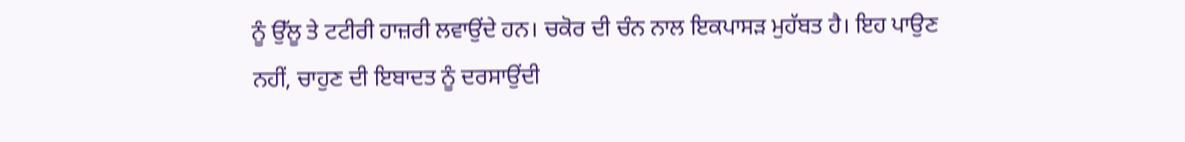ਨੂੰ ਉੱਲੂ ਤੇ ਟਟੀਰੀ ਹਾਜ਼ਰੀ ਲਵਾਉਂਦੇ ਹਨ। ਚਕੋਰ ਦੀ ਚੰਨ ਨਾਲ ਇਕਪਾਸੜ ਮੁਹੱਬਤ ਹੈ। ਇਹ ਪਾਉਣ ਨਹੀਂ, ਚਾਹੁਣ ਦੀ ਇਬਾਦਤ ਨੂੰ ਦਰਸਾਉਂਦੀ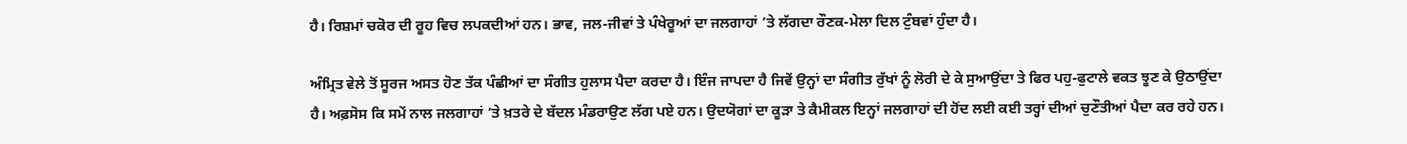ਹੈ। ਰਿਸ਼ਮਾਂ ਚਕੋਰ ਦੀ ਰੂਹ ਵਿਚ ਲਪਕਦੀਆਂ ਹਨ। ਭਾਵ, ਜਲ-ਜੀਵਾਂ ਤੇ ਪੰਖੇਰੂਆਂ ਦਾ ਜਲਗਾਹਾਂ ’ਤੇ ਲੱਗਦਾ ਰੌਣਕ-ਮੇਲਾ ਦਿਲ ਟੁੰਬਵਾਂ ਹੁੰਦਾ ਹੈ।

ਅੰਮ੍ਰਿਤ ਵੇਲੇ ਤੋਂ ਸੂਰਜ ਅਸਤ ਹੋਣ ਤੱਕ ਪੰਛੀਆਂ ਦਾ ਸੰਗੀਤ ਹੁਲਾਸ ਪੈਦਾ ਕਰਦਾ ਹੈ। ਇੰਜ ਜਾਪਦਾ ਹੈ ਜਿਵੇਂ ਉਨ੍ਹਾਂ ਦਾ ਸੰਗੀਤ ਰੁੱਖਾਂ ਨੂੰ ਲੋਰੀ ਦੇ ਕੇ ਸੁਆਉਂਦਾ ਤੇ ਫਿਰ ਪਹੁ-ਫੁਟਾਲੇ ਵਕਤ ਝੂਣ ਕੇ ਉਠਾਉਂਦਾ ਹੈ। ਅਫ਼ਸੋਸ ਕਿ ਸਮੇਂ ਨਾਲ ਜਲਗਾਹਾਂ ’ਤੇ ਖ਼ਤਰੇ ਦੇ ਬੱਦਲ ਮੰਡਰਾਉਣ ਲੱਗ ਪਏ ਹਨ। ਉਦਯੋਗਾਂ ਦਾ ਕੂੜਾ ਤੇ ਕੈਮੀਕਲ ਇਨ੍ਹਾਂ ਜਲਗਾਹਾਂ ਦੀ ਹੋਂਦ ਲਈ ਕਈ ਤਰ੍ਹਾਂ ਦੀਆਂ ਚੁਣੌਤੀਆਂ ਪੈਦਾ ਕਰ ਰਹੇ ਹਨ।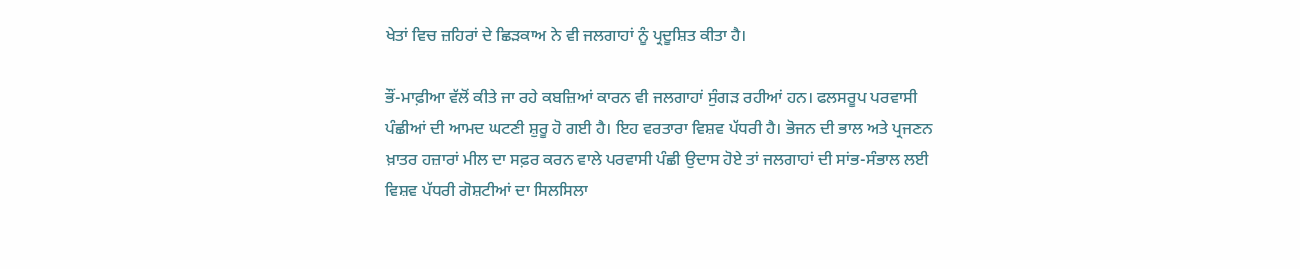ਖੇਤਾਂ ਵਿਚ ਜ਼ਹਿਰਾਂ ਦੇ ਛਿੜਕਾਅ ਨੇ ਵੀ ਜਲਗਾਹਾਂ ਨੂੰ ਪ੍ਰਦੂਸ਼ਿਤ ਕੀਤਾ ਹੈ।

ਭੌਂ-ਮਾਫ਼ੀਆ ਵੱਲੋਂ ਕੀਤੇ ਜਾ ਰਹੇ ਕਬਜ਼ਿਆਂ ਕਾਰਨ ਵੀ ਜਲਗਾਹਾਂ ਸੁੰਗੜ ਰਹੀਆਂ ਹਨ। ਫਲਸਰੂਪ ਪਰਵਾਸੀ ਪੰਛੀਆਂ ਦੀ ਆਮਦ ਘਟਣੀ ਸ਼ੁਰੂ ਹੋ ਗਈ ਹੈ। ਇਹ ਵਰਤਾਰਾ ਵਿਸ਼ਵ ਪੱਧਰੀ ਹੈ। ਭੋਜਨ ਦੀ ਭਾਲ ਅਤੇ ਪ੍ਰਜਣਨ ਖ਼ਾਤਰ ਹਜ਼ਾਰਾਂ ਮੀਲ ਦਾ ਸਫ਼ਰ ਕਰਨ ਵਾਲੇ ਪਰਵਾਸੀ ਪੰਛੀ ਉਦਾਸ ਹੋਏ ਤਾਂ ਜਲਗਾਹਾਂ ਦੀ ਸਾਂਭ-ਸੰਭਾਲ ਲਈ ਵਿਸ਼ਵ ਪੱਧਰੀ ਗੋਸ਼ਟੀਆਂ ਦਾ ਸਿਲਸਿਲਾ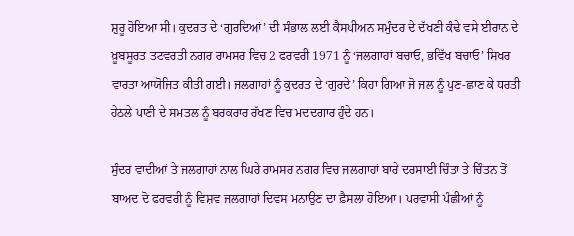ਸ਼ੁਰੂ ਹੋਇਆ ਸੀ। ਕੁਦਰਤ ਦੇ ‘ਗੁਰਦਿਆਂ’ ਦੀ ਸੰਭਾਲ ਲਈ ਕੈਸਪੀਅਨ ਸਮੁੰਦਰ ਦੇ ਦੱਖਣੀ ਕੰਢੇ ਵਸੇ ਈਰਾਨ ਦੇ ਖ਼ੂਬਸੂਰਤ ਤਟਵਰਤੀ ਨਗਰ ਰਾਮਸਰ ਵਿਚ 2 ਫਰਵਰੀ 1971 ਨੂੰ ‘ਜਲਗਾਹਾਂ ਬਚਾਓ, ਭਵਿੱਖ ਬਚਾਓ’ ਸਿਖਰ ਵਾਰਤਾ ਆਯੋਜਿਤ ਕੀਤੀ ਗਈ। ਜਲਗਾਹਾਂ ਨੂੰ ਕੁਦਰਤ ਦੇ ‘ਗੁਰਦੇ’ ਕਿਹਾ ਗਿਆ ਜੋ ਜਲ ਨੂੰ ਪੁਣ-ਛਾਣ ਕੇ ਧਰਤੀ ਹੇਠਲੇ ਪਾਣੀ ਦੇ ਸਮਤਲ ਨੂੰ ਬਰਕਰਾਰ ਰੱਖਣ ਵਿਚ ਮਦਦਗਾਰ ਹੁੰਦੇ ਹਨ।

ਸੁੰਦਰ ਵਾਦੀਆਂ ਤੇ ਜਲਗਾਹਾਂ ਨਾਲ ਘਿਰੇ ਰਾਮਸਰ ਨਗਰ ਵਿਚ ਜਲਗਾਹਾਂ ਬਾਰੇ ਦਰਸਾਈ ਚਿੰਤਾ ਤੇ ਚਿੰਤਨ ਤੋਂ ਬਾਅਦ ਦੋ ਫਰਵਰੀ ਨੂੰ ਵਿਸ਼ਵ ਜਲਗਾਹਾਂ ਦਿਵਸ ਮਨਾਉਣ ਦਾ ਫ਼ੈਸਲਾ ਹੋਇਆ। ਪਰਵਾਸੀ ਪੰਛੀਆਂ ਨੂੰ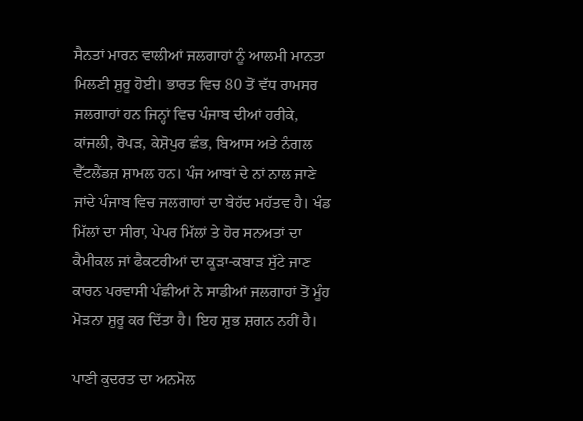ਸੈਨਤਾਂ ਮਾਰਨ ਵਾਲੀਆਂ ਜਲਗਾਹਾਂ ਨੂੰ ਆਲਮੀ ਮਾਨਤਾ ਮਿਲਣੀ ਸ਼ੁਰੂ ਹੋਈ। ਭਾਰਤ ਵਿਚ 80 ਤੋਂ ਵੱਧ ਰਾਮਸਰ ਜਲਗਾਹਾਂ ਹਨ ਜਿਨ੍ਹਾਂ ਵਿਚ ਪੰਜਾਬ ਦੀਆਂ ਹਰੀਕੇ, ਕਾਂਜਲੀ, ਰੋਪੜ, ਕੇਸ਼ੋਪੁਰ ਛੰਭ, ਬਿਆਸ ਅਤੇ ਨੰਗਲ ਵੈੱਟਲੈਂਡਜ਼ ਸ਼ਾਮਲ ਹਨ। ਪੰਜ ਆਬਾਂ ਦੇ ਨਾਂ ਨਾਲ ਜਾਣੇ ਜਾਂਦੇ ਪੰਜਾਬ ਵਿਚ ਜਲਗਾਹਾਂ ਦਾ ਬੇਹੱਦ ਮਹੱਤਵ ਹੈ। ਖੰਡ ਮਿੱਲਾਂ ਦਾ ਸੀਰਾ, ਪੇਪਰ ਮਿੱਲਾਂ ਤੇ ਹੋਰ ਸਨਅਤਾਂ ਦਾ ਕੈਮੀਕਲ ਜਾਂ ਫੈਕਟਰੀਆਂ ਦਾ ਕੂੜਾ-ਕਬਾੜ ਸੁੱਟੇ ਜਾਣ ਕਾਰਨ ਪਰਵਾਸੀ ਪੰਛੀਆਂ ਨੇ ਸਾਡੀਆਂ ਜਲਗਾਹਾਂ ਤੋਂ ਮੂੰਹ ਮੋੜਨਾ ਸ਼ੁਰੂ ਕਰ ਦਿੱਤਾ ਹੈ। ਇਹ ਸ਼ੁਭ ਸ਼ਗਨ ਨਹੀਂ ਹੈ।

ਪਾਣੀ ਕੁਦਰਤ ਦਾ ਅਨਮੋਲ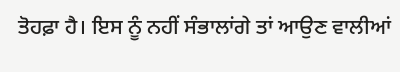ਤੋਹਫ਼ਾ ਹੈ। ਇਸ ਨੂੰ ਨਹੀਂ ਸੰਭਾਲਾਂਗੇ ਤਾਂ ਆਉਣ ਵਾਲੀਆਂ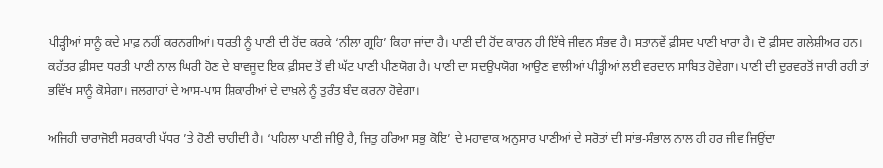ਪੀੜ੍ਹੀਆਂ ਸਾਨੂੰ ਕਦੇ ਮਾਫ਼ ਨਹੀਂ ਕਰਨਗੀਆਂ। ਧਰਤੀ ਨੂੰ ਪਾਣੀ ਦੀ ਹੋਂਦ ਕਰਕੇ ‘ਨੀਲਾ ਗ੍ਰਹਿ’ ਕਿਹਾ ਜਾਂਦਾ ਹੈ। ਪਾਣੀ ਦੀ ਹੋਂਦ ਕਾਰਨ ਹੀ ਇੱਥੇ ਜੀਵਨ ਸੰਭਵ ਹੈ। ਸਤਾਨਵੇਂ ਫ਼ੀਸਦ ਪਾਣੀ ਖਾਰਾ ਹੈ। ਦੋ ਫ਼ੀਸਦ ਗਲੇਸ਼ੀਅਰ ਹਨ। ਕਹੱਤਰ ਫ਼ੀਸਦ ਧਰਤੀ ਪਾਣੀ ਨਾਲ ਘਿਰੀ ਹੋਣ ਦੇ ਬਾਵਜੂਦ ਇਕ ਫ਼ੀਸਦ ਤੋਂ ਵੀ ਘੱਟ ਪਾਣੀ ਪੀਣਯੋਗ ਹੈ। ਪਾਣੀ ਦਾ ਸਦਉਪਯੋਗ ਆਉਣ ਵਾਲੀਆਂ ਪੀੜ੍ਹੀਆਂ ਲਈ ਵਰਦਾਨ ਸਾਬਿਤ ਹੋਵੇਗਾ। ਪਾਣੀ ਦੀ ਦੁਰਵਰਤੋਂ ਜਾਰੀ ਰਹੀ ਤਾਂ ਭਵਿੱਖ ਸਾਨੂੰ ਕੋਸੇਗਾ। ਜਲਗਾਹਾਂ ਦੇ ਆਸ-ਪਾਸ ਸ਼ਿਕਾਰੀਆਂ ਦੇ ਦਾਖ਼ਲੇ ਨੂੰ ਤੁਰੰਤ ਬੰਦ ਕਰਨਾ ਹੋਵੇਗਾ।

ਅਜਿਹੀ ਚਾਰਾਜੋਈ ਸਰਕਾਰੀ ਪੱਧਰ ’ਤੇ ਹੋਣੀ ਚਾਹੀਦੀ ਹੈ। ‘ਪਹਿਲਾ ਪਾਣੀ ਜੀਉ ਹੈ, ਜਿਤੁ ਹਰਿਆ ਸਭੁ ਕੋਇ’ ਦੇ ਮਹਾਵਾਕ ਅਨੁਸਾਰ ਪਾਣੀਆਂ ਦੇ ਸਰੋਤਾਂ ਦੀ ਸਾਂਭ-ਸੰਭਾਲ ਨਾਲ ਹੀ ਹਰ ਜੀਵ ਜਿਉਂਦਾ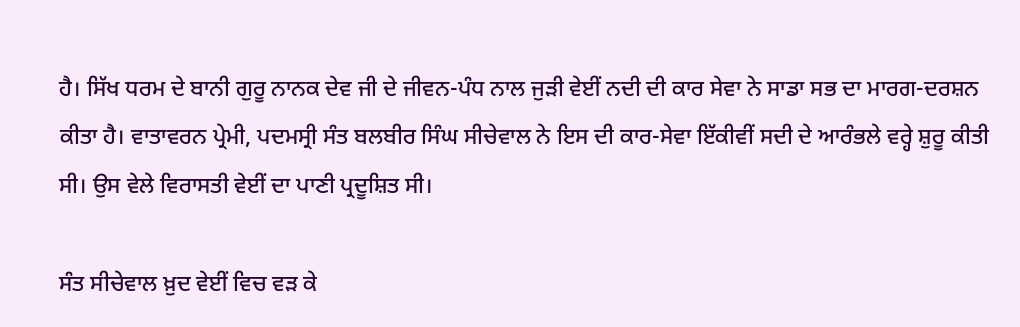ਹੈ। ਸਿੱਖ ਧਰਮ ਦੇ ਬਾਨੀ ਗੁਰੂ ਨਾਨਕ ਦੇਵ ਜੀ ਦੇ ਜੀਵਨ-ਪੰਧ ਨਾਲ ਜੁੜੀ ਵੇਈਂ ਨਦੀ ਦੀ ਕਾਰ ਸੇਵਾ ਨੇ ਸਾਡਾ ਸਭ ਦਾ ਮਾਰਗ-ਦਰਸ਼ਨ ਕੀਤਾ ਹੈ। ਵਾਤਾਵਰਨ ਪ੍ਰੇਮੀ, ਪਦਮਸ੍ਰੀ ਸੰਤ ਬਲਬੀਰ ਸਿੰਘ ਸੀਚੇਵਾਲ ਨੇ ਇਸ ਦੀ ਕਾਰ-ਸੇਵਾ ਇੱਕੀਵੀਂ ਸਦੀ ਦੇ ਆਰੰਭਲੇ ਵਰ੍ਹੇ ਸ਼ੁਰੂ ਕੀਤੀ ਸੀ। ਉਸ ਵੇਲੇ ਵਿਰਾਸਤੀ ਵੇਈਂ ਦਾ ਪਾਣੀ ਪ੍ਰਦੂਸ਼ਿਤ ਸੀ।

ਸੰਤ ਸੀਚੇਵਾਲ ਖ਼ੁਦ ਵੇਈਂ ਵਿਚ ਵੜ ਕੇ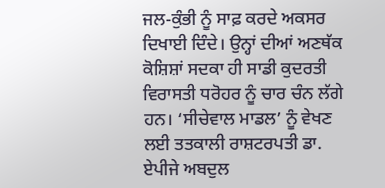ਜਲ-ਕੁੰਭੀ ਨੂੰ ਸਾਫ਼ ਕਰਦੇ ਅਕਸਰ ਦਿਖਾਈ ਦਿੰਦੇ। ਉਨ੍ਹਾਂ ਦੀਆਂ ਅਣਥੱਕ ਕੋਸ਼ਿਸ਼ਾਂ ਸਦਕਾ ਹੀ ਸਾਡੀ ਕੁਦਰਤੀ ਵਿਰਾਸਤੀ ਧਰੋਹਰ ਨੂੰ ਚਾਰ ਚੰਨ ਲੱਗੇ ਹਨ। ‘ਸੀਚੇਵਾਲ ਮਾਡਲ’ ਨੂੰ ਵੇਖਣ ਲਈ ਤਤਕਾਲੀ ਰਾਸ਼ਟਰਪਤੀ ਡਾ. ਏਪੀਜੇ ਅਬਦੁਲ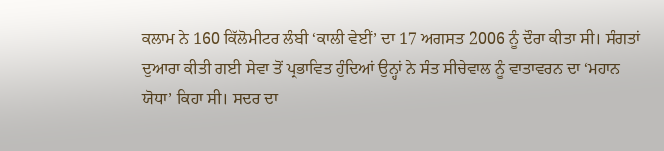ਕਲਾਮ ਨੇ 160 ਕਿੱਲੋਮੀਟਰ ਲੰਬੀ ‘ਕਾਲੀ ਵੇਈਂ’ ਦਾ 17 ਅਗਸਤ 2006 ਨੂੰ ਦੌਰਾ ਕੀਤਾ ਸੀ। ਸੰਗਤਾਂ ਦੁਆਰਾ ਕੀਤੀ ਗਈ ਸੇਵਾ ਤੋਂ ਪ੍ਰਭਾਵਿਤ ਹੁੰਦਿਆਂ ਉਨ੍ਹਾਂ ਨੇ ਸੰਤ ਸੀਚੇਵਾਲ ਨੂੰ ਵਾਤਾਵਰਨ ਦਾ ‘ਮਹਾਨ ਯੋਧਾ’ ਕਿਹਾ ਸੀ। ਸਦਰ ਦਾ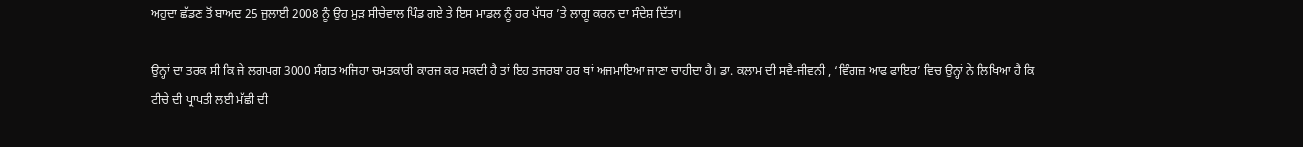ਅਹੁਦਾ ਛੱਡਣ ਤੋਂ ਬਾਅਦ 25 ਜੁਲਾਈ 2008 ਨੂੰ ਉਹ ਮੁੜ ਸੀਚੇਵਾਲ ਪਿੰਡ ਗਏ ਤੇ ਇਸ ਮਾਡਲ ਨੂੰ ਹਰ ਪੱਧਰ ’ਤੇ ਲਾਗੂ ਕਰਨ ਦਾ ਸੰਦੇਸ਼ ਦਿੱਤਾ।

ਉਨ੍ਹਾਂ ਦਾ ਤਰਕ ਸੀ ਕਿ ਜੇ ਲਗਪਗ 3000 ਸੰਗਤ ਅਜਿਹਾ ਚਮਤਕਾਰੀ ਕਾਰਜ ਕਰ ਸਕਦੀ ਹੈ ਤਾਂ ਇਹ ਤਜਰਬਾ ਹਰ ਥਾਂ ਅਜਮਾਇਆ ਜਾਣਾ ਚਾਹੀਦਾ ਹੈ। ਡਾ. ਕਲਾਮ ਦੀ ਸਵੈ-ਜੀਵਨੀ , ‘ਵਿੰਗਜ਼ ਆਫ ਫਾਇਰ’ ਵਿਚ ਉਨ੍ਹਾਂ ਨੇ ਲਿਖਿਆ ਹੈ ਕਿ ਟੀਚੇ ਦੀ ਪ੍ਰਾਪਤੀ ਲਈ ਮੱਛੀ ਦੀ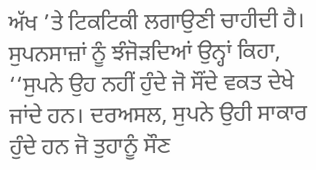ਅੱਖ ’ਤੇ ਟਿਕਟਿਕੀ ਲਗਾਉਣੀ ਚਾਹੀਦੀ ਹੈ। ਸੁਪਨਸਾਜ਼ਾਂ ਨੂੰ ਝੰਜੋੜਦਿਆਂ ਉਨ੍ਹਾਂ ਕਿਹਾ, ‘‘ਸੁਪਨੇ ਉਹ ਨਹੀਂ ਹੁੰਦੇ ਜੋ ਸੌਂਦੇ ਵਕਤ ਦੇਖੇ ਜਾਂਦੇ ਹਨ। ਦਰਅਸਲ, ਸੁਪਨੇ ਉਹੀ ਸਾਕਾਰ ਹੁੰਦੇ ਹਨ ਜੋ ਤੁਹਾਨੂੰ ਸੌਣ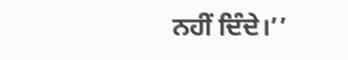ਨਹੀਂ ਦਿੰਦੇ।’’